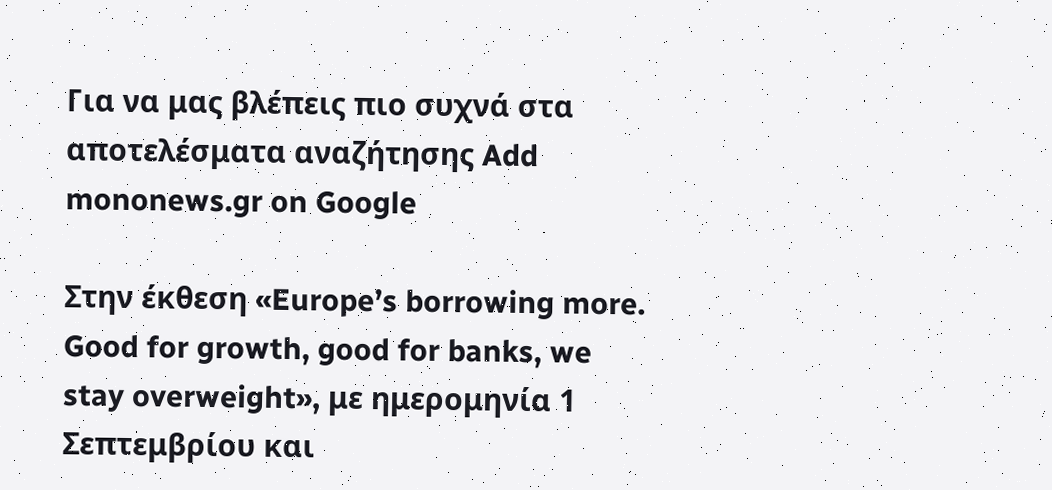Για να μας βλέπεις πιο συχνά στα αποτελέσματα αναζήτησης Add mononews.gr on Google

Στην έκθεση «Europe’s borrowing more. Good for growth, good for banks, we stay overweight», με ημερομηνία 1 Σεπτεμβρίου και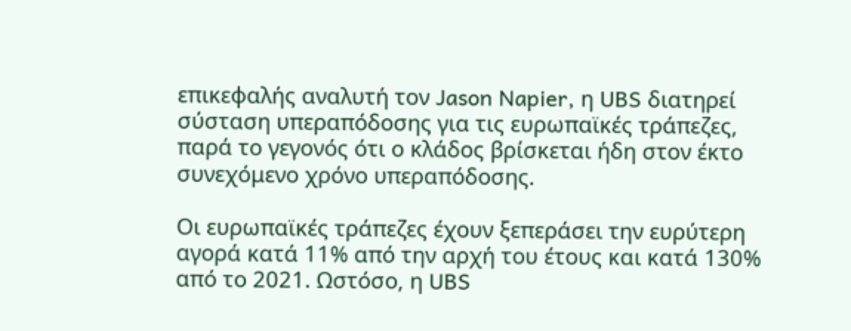επικεφαλής αναλυτή τον Jason Napier, η UBS διατηρεί σύσταση υπεραπόδοσης για τις ευρωπαϊκές τράπεζες, παρά το γεγονός ότι ο κλάδος βρίσκεται ήδη στον έκτο συνεχόμενο χρόνο υπεραπόδοσης.

Οι ευρωπαϊκές τράπεζες έχουν ξεπεράσει την ευρύτερη αγορά κατά 11% από την αρχή του έτους και κατά 130% από το 2021. Ωστόσο, η UBS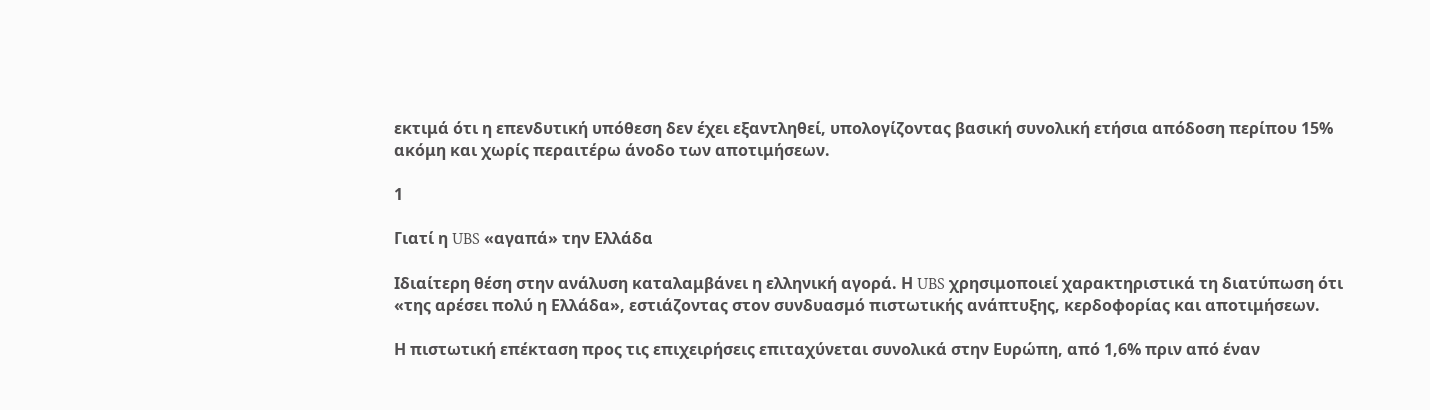εκτιμά ότι η επενδυτική υπόθεση δεν έχει εξαντληθεί, υπολογίζοντας βασική συνολική ετήσια απόδοση περίπου 15% ακόμη και χωρίς περαιτέρω άνοδο των αποτιμήσεων.

1

Γιατί η UBS «αγαπά» την Ελλάδα

Ιδιαίτερη θέση στην ανάλυση καταλαμβάνει η ελληνική αγορά. Η UBS χρησιμοποιεί χαρακτηριστικά τη διατύπωση ότι «της αρέσει πολύ η Ελλάδα», εστιάζοντας στον συνδυασμό πιστωτικής ανάπτυξης, κερδοφορίας και αποτιμήσεων.

Η πιστωτική επέκταση προς τις επιχειρήσεις επιταχύνεται συνολικά στην Ευρώπη, από 1,6% πριν από έναν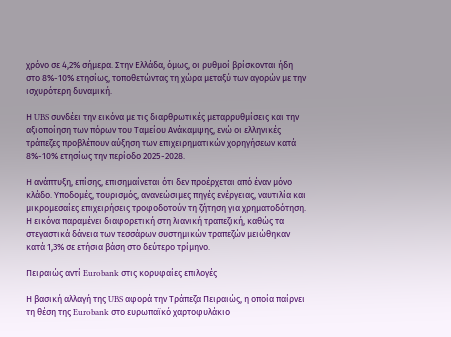χρόνο σε 4,2% σήμερα. Στην Ελλάδα, όμως, οι ρυθμοί βρίσκονται ήδη στο 8%-10% ετησίως, τοποθετώντας τη χώρα μεταξύ των αγορών με την ισχυρότερη δυναμική.

Η UBS συνδέει την εικόνα με τις διαρθρωτικές μεταρρυθμίσεις και την αξιοποίηση των πόρων του Ταμείου Ανάκαμψης, ενώ οι ελληνικές τράπεζες προβλέπουν αύξηση των επιχειρηματικών χορηγήσεων κατά 8%-10% ετησίως την περίοδο 2025-2028.

Η ανάπτυξη, επίσης, επισημαίνεται ότι δεν προέρχεται από έναν μόνο κλάδο. Υποδομές, τουρισμός, ανανεώσιμες πηγές ενέργειας, ναυτιλία και μικρομεσαίες επιχειρήσεις τροφοδοτούν τη ζήτηση για χρηματοδότηση. Η εικόνα παραμένει διαφορετική στη λιανική τραπεζική, καθώς τα στεγαστικά δάνεια των τεσσάρων συστημικών τραπεζών μειώθηκαν κατά 1,3% σε ετήσια βάση στο δεύτερο τρίμηνο.

Πειραιώς αντί Eurobank στις κορυφαίες επιλογές

Η βασική αλλαγή της UBS αφορά την Τράπεζα Πειραιώς, η οποία παίρνει τη θέση της Eurobank στο ευρωπαϊκό χαρτοφυλάκιο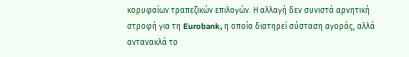κορυφαίων τραπεζικών επιλογών. Η αλλαγή δεν συνιστά αρνητική στροφή για τη Eurobank, η οποία διατηρεί σύσταση αγοράς, αλλά αντανακλά το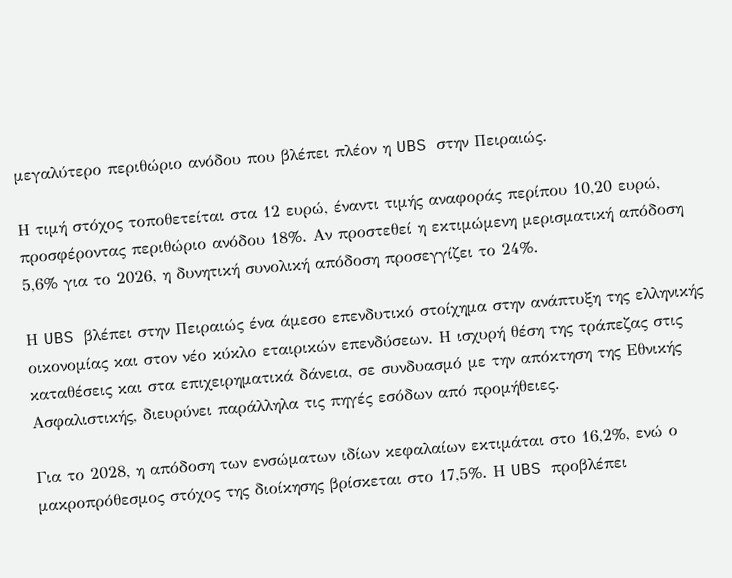μεγαλύτερο περιθώριο ανόδου που βλέπει πλέον η UBS στην Πειραιώς.

Η τιμή στόχος τοποθετείται στα 12 ευρώ, έναντι τιμής αναφοράς περίπου 10,20 ευρώ, προσφέροντας περιθώριο ανόδου 18%. Αν προστεθεί η εκτιμώμενη μερισματική απόδοση 5,6% για το 2026, η δυνητική συνολική απόδοση προσεγγίζει το 24%.

Η UBS βλέπει στην Πειραιώς ένα άμεσο επενδυτικό στοίχημα στην ανάπτυξη της ελληνικής οικονομίας και στον νέο κύκλο εταιρικών επενδύσεων. Η ισχυρή θέση της τράπεζας στις καταθέσεις και στα επιχειρηματικά δάνεια, σε συνδυασμό με την απόκτηση της Εθνικής Ασφαλιστικής, διευρύνει παράλληλα τις πηγές εσόδων από προμήθειες.

Για το 2028, η απόδοση των ενσώματων ιδίων κεφαλαίων εκτιμάται στο 16,2%, ενώ ο μακροπρόθεσμος στόχος της διοίκησης βρίσκεται στο 17,5%. Η UBS προβλέπει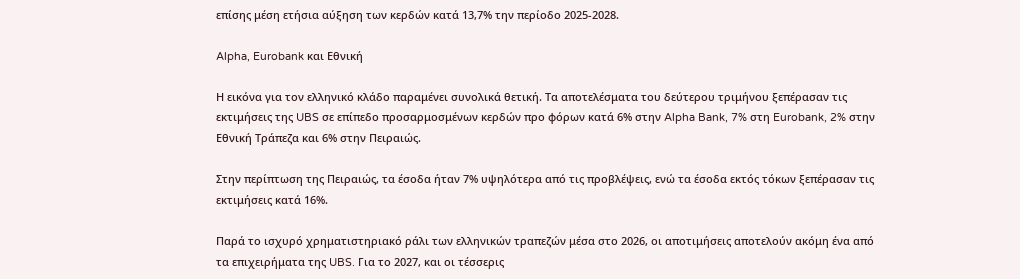επίσης μέση ετήσια αύξηση των κερδών κατά 13,7% την περίοδο 2025-2028.

Alpha, Eurobank και Εθνική

Η εικόνα για τον ελληνικό κλάδο παραμένει συνολικά θετική. Τα αποτελέσματα του δεύτερου τριμήνου ξεπέρασαν τις εκτιμήσεις της UBS σε επίπεδο προσαρμοσμένων κερδών προ φόρων κατά 6% στην Alpha Bank, 7% στη Eurobank, 2% στην Εθνική Τράπεζα και 6% στην Πειραιώς.

Στην περίπτωση της Πειραιώς, τα έσοδα ήταν 7% υψηλότερα από τις προβλέψεις, ενώ τα έσοδα εκτός τόκων ξεπέρασαν τις εκτιμήσεις κατά 16%.

Παρά το ισχυρό χρηματιστηριακό ράλι των ελληνικών τραπεζών μέσα στο 2026, οι αποτιμήσεις αποτελούν ακόμη ένα από τα επιχειρήματα της UBS. Για το 2027, και οι τέσσερις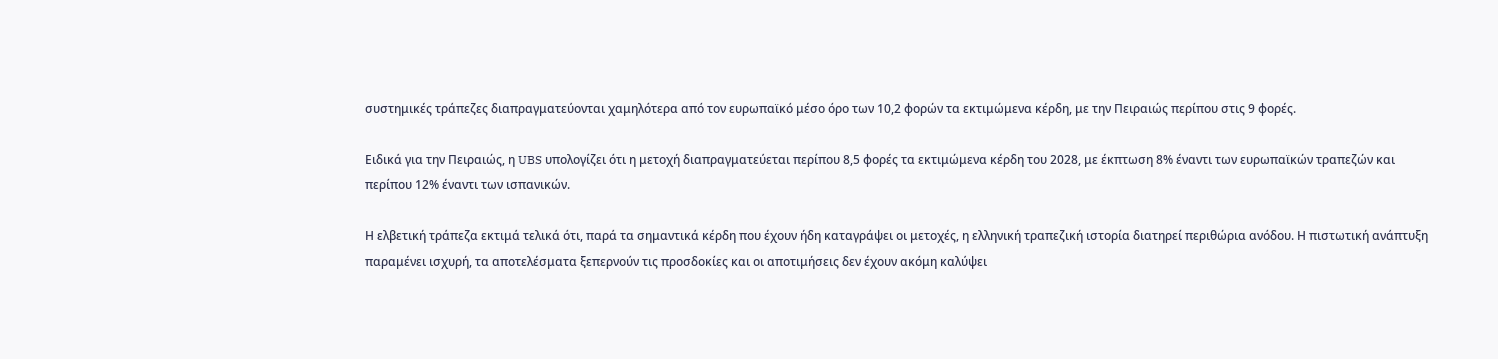συστημικές τράπεζες διαπραγματεύονται χαμηλότερα από τον ευρωπαϊκό μέσο όρο των 10,2 φορών τα εκτιμώμενα κέρδη, με την Πειραιώς περίπου στις 9 φορές.

Ειδικά για την Πειραιώς, η UBS υπολογίζει ότι η μετοχή διαπραγματεύεται περίπου 8,5 φορές τα εκτιμώμενα κέρδη του 2028, με έκπτωση 8% έναντι των ευρωπαϊκών τραπεζών και περίπου 12% έναντι των ισπανικών.

Η ελβετική τράπεζα εκτιμά τελικά ότι, παρά τα σημαντικά κέρδη που έχουν ήδη καταγράψει οι μετοχές, η ελληνική τραπεζική ιστορία διατηρεί περιθώρια ανόδου. Η πιστωτική ανάπτυξη παραμένει ισχυρή, τα αποτελέσματα ξεπερνούν τις προσδοκίες και οι αποτιμήσεις δεν έχουν ακόμη καλύψει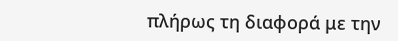πλήρως τη διαφορά με την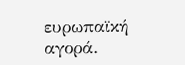ευρωπαϊκή αγορά.